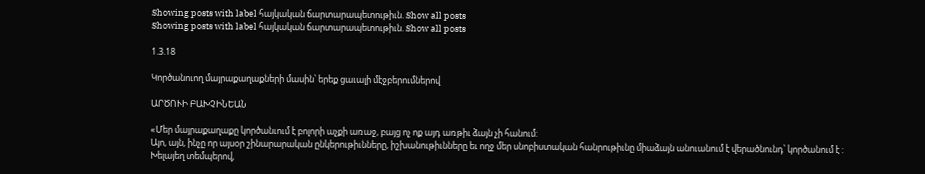Showing posts with label հայկական ճարտարապետութիւն. Show all posts
Showing posts with label հայկական ճարտարապետութիւն. Show all posts

1.3.18

Կործանուող մայրաքաղաքների մասին՝ երեք ցաւալի մէջբերումներով

ԱՐԾՈՒԻ ԲԱԽՉԻՆԵԱՆ

«Մեր մայրաքաղաքը կործանւում է բոլորի աչքի առաջ, բայց ոչ ոք այդ առթիւ ձայն չի հանում:
Այո, այն, ինչը որ այսօր շինարարական ընկերութիւնները, իշխանութիւնները եւ ողջ մեր սնոբիստական հանրութիւնը միաձայն անուանում է վերածնունդ՝ կործանում է :
Խելայեղ տեմպերով,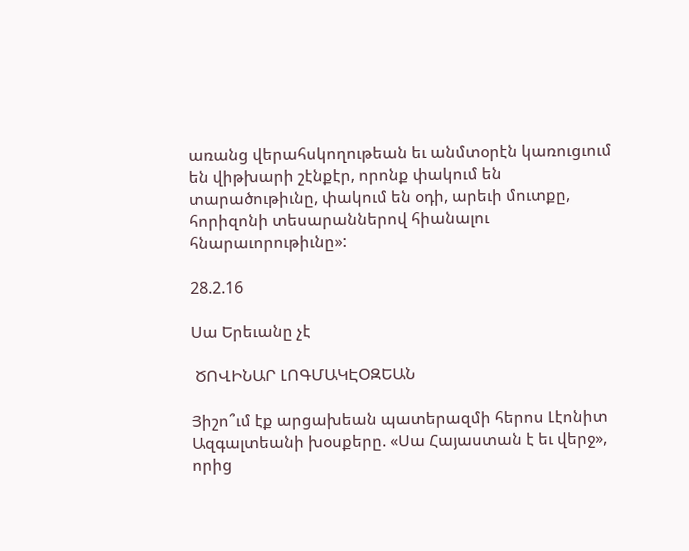առանց վերահսկողութեան եւ անմտօրէն կառուցւում են վիթխարի շէնքէր, որոնք փակում են տարածութիւնը, փակում են օդի, արեւի մուտքը, հորիզոնի տեսարաններով հիանալու հնարաւորութիւնը»:

28.2.16

Սա Երեւանը չէ

 ԾՈՎԻՆԱՐ ԼՈԳՄԱԿԷՕԶԵԱՆ

Յիշո՞ւմ էք արցախեան պատերազմի հերոս Լէոնիտ Ազգալտեանի խօսքերը. «Սա Հայաստան է եւ վերջ», որից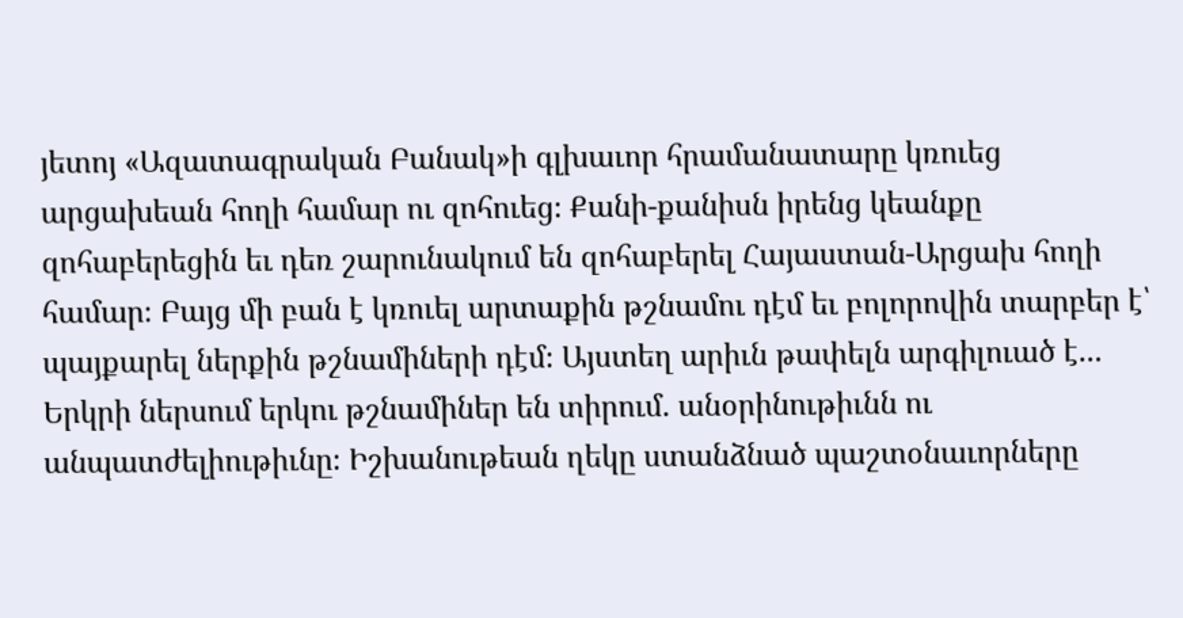յետոյ «Ազատագրական Բանակ»ի գլխաւոր հրամանատարը կռուեց արցախեան հողի համար ու զոհուեց։ Քանի-քանիսն իրենց կեանքը զոհաբերեցին եւ դեռ շարունակում են զոհաբերել Հայաստան-Արցախ հողի համար։ Բայց մի բան է կռուել արտաքին թշնամու դէմ եւ բոլորովին տարբեր է՝ պայքարել ներքին թշնամիների դէմ։ Այստեղ արիւն թափելն արգիլուած է... Երկրի ներսում երկու թշնամիներ են տիրում. անօրինութիւնն ու անպատժելիութիւնը։ Իշխանութեան ղեկը ստանձնած պաշտօնաւորները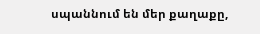սպաննում են մեր քաղաքը,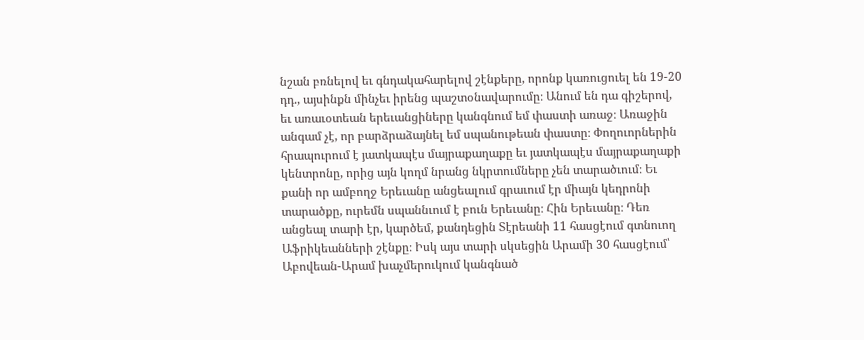նշան բռնելով եւ գնդակահարելով շէնքերը, որոնք կառուցուել են 19-20 դդ., այսինքն մինչեւ իրենց պաշտօնավարումը։ Անում են դա գիշերով, եւ առաւօտեան երեւանցիները կանգնում եմ փաստի առաջ։ Առաջին անգամ չէ, որ բարձրաձայնել եմ սպանութեան փաստը։ Փողուորներին հրապուրում է յատկապէս մայրաքաղաքը եւ յատկապէս մայրաքաղաքի կենտրոնը, որից այն կողմ նրանց նկրտումները չեն տարածւում։ Եւ քանի որ ամբողջ Երեւանը անցեալում գրաւում էր միայն կեդրոնի տարածքը, ուրեմն սպաննւում է բուն Երեւանը։ Հին Երեւանը։ Դեռ անցեալ տարի էր, կարծեմ, քանդեցին Տէրեանի 11 հասցէում գտնուող Աֆրիկեանների շէնքը։ Իսկ այս տարի սկսեցին Արամի 30 հասցէում՝ Աբովեան-Արամ խաչմերուկում կանգնած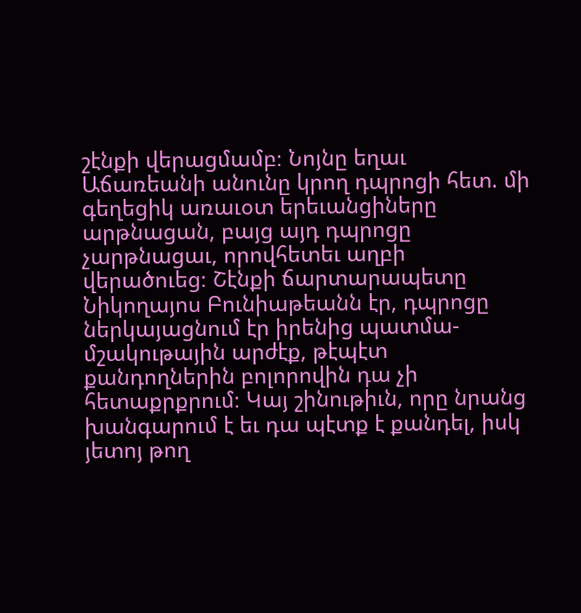շէնքի վերացմամբ։ Նոյնը եղաւ Աճառեանի անունը կրող դպրոցի հետ. մի գեղեցիկ առաւօտ երեւանցիները արթնացան, բայց այդ դպրոցը չարթնացաւ, որովհետեւ աղբի վերածուեց։ Շէնքի ճարտարապետը Նիկողայոս Բունիաթեանն էր, դպրոցը ներկայացնում էր իրենից պատմա-մշակութային արժէք, թէպէտ քանդողներին բոլորովին դա չի հետաքրքրում։ Կայ շինութիւն, որը նրանց խանգարում է եւ դա պէտք է քանդել, իսկ յետոյ թող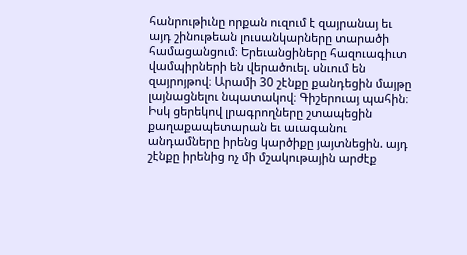հանրութիւնը որքան ուզում է զայրանայ եւ այդ շինութեան լուսանկարները տարածի համացանցում։ Երեւանցիները հազուագիւտ վամպիրների են վերածուել. սնւում են զայրոյթով։ Արամի 30 շէնքը քանդեցին մայթը լայնացնելու նպատակով։ Գիշերուայ պահին։ Իսկ ցերեկով լրագրողները շտապեցին քաղաքապետարան եւ աւագանու անդամները իրենց կարծիքը յայտնեցին. այդ շէնքը իրենից ոչ մի մշակութային արժէք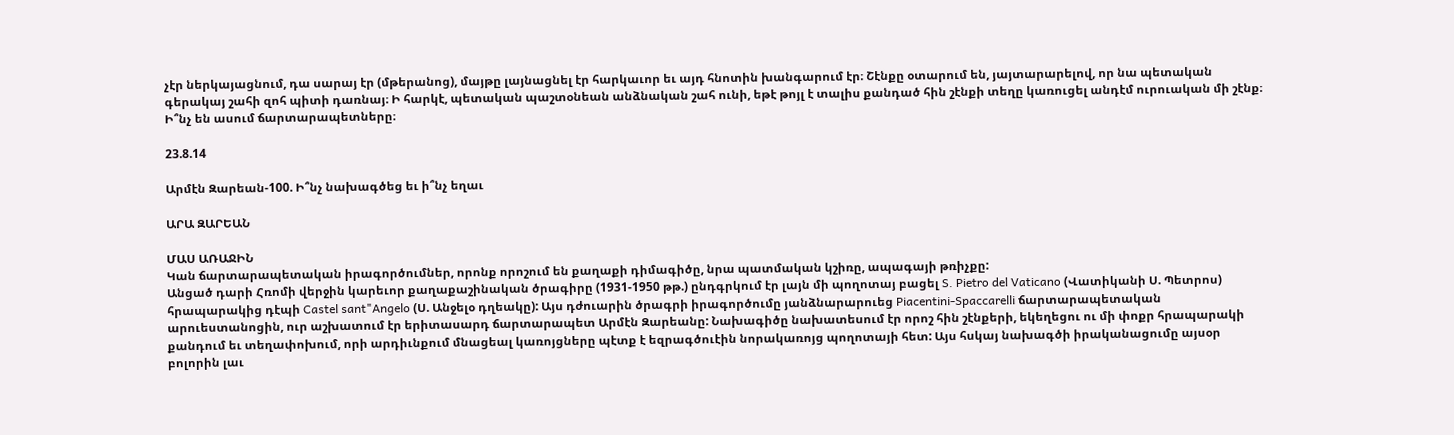չէր ներկայացնում, դա սարայ էր (մթերանոց), մայթը լայնացնել էր հարկաւոր եւ այդ հնոտին խանգարում էր։ Շէնքը օտարում են, յայտարարելով, որ նա պետական գերակայ շահի զոհ պիտի դառնայ։ Ի հարկէ, պետական պաշտօնեան անձնական շահ ունի, եթէ թոյլ է տալիս քանդած հին շէնքի տեղը կառուցել անդէմ ուրուական մի շէնք։ Ի՞նչ են ասում ճարտարապետները։

23.8.14

Արմէն Զարեան-100. Ի՞նչ նախագծեց եւ ի՞նչ եղաւ

ԱՐԱ ԶԱՐԵԱՆ

ՄԱՍ ԱՌԱՋԻՆ
Կան ճարտարապետական իրագործումներ, որոնք որոշում են քաղաքի դիմագիծը, նրա պատմական կշիռը, ապագայի թռիչքը:
Անցած դարի Հռոմի վերջին կարեւոր քաղաքաշինական ծրագիրը (1931-1950 թթ.) ընդգրկում էր լայն մի պողոտայ բացել S. Pietro del Vaticano (Վատիկանի Ս. Պետրոս) հրապարակից դէպի Castel sant"Angelo (Ս. Անջելօ դղեակը): Այս դժուարին ծրագրի իրագործումը յանձնարարուեց Piacentini-Spaccarelli ճարտարապետական արուեստանոցին, ուր աշխատում էր երիտասարդ ճարտարապետ Արմէն Զարեանը: Նախագիծը նախատեսում էր որոշ հին շէնքերի, եկեղեցու ու մի փոքր հրապարակի քանդում եւ տեղափոխում, որի արդիւնքում մնացեալ կառոյցները պէտք է եզրագծուէին նորակառոյց պողոտայի հետ: Այս հսկայ նախագծի իրականացումը այսօր բոլորին լաւ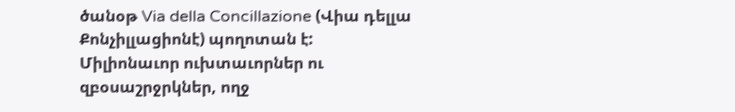ծանօթ Via della Concillazione (Վիա դելլա Քոնչիլլացիոնէ) պողոտան է: Միլիոնաւոր ուխտաւորներ ու զբօսաշրջրկներ, ողջ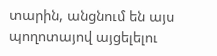տարին, անցնում են այս պողոտայով այցելելու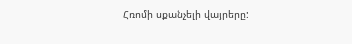Հռոմի սքանչելի վայրերը: